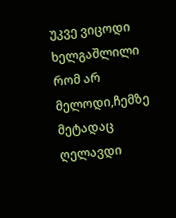უკვე ვიცოდი ხელგაშლილი რომ არ მელოდი,ჩემზე მეტადაც ღელავდი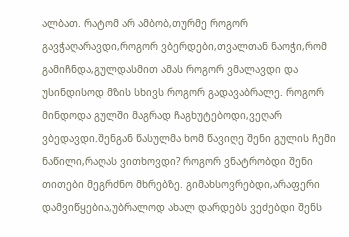ალბათ. რატომ არ ამბობ,თურმე როგორ გავჭაღარავდი,როგორ ვბერდები,თვალთან ნაოჭი,რომ გამიჩნდა,გულდასმით ამას როგორ ვმალავდი და უსინდისოდ მზის სხივს როგორ გადავაბრალე. როგორ მინდოდა გულში მაგრად ჩაგხუტებოდი,ვეღარ ვბედავდი.შენგან წასულმა ხომ წავიღე შენი გულის ჩემი ნაწილი,რაღას ვითხოვდი? როგორ ვნატრობდი შენი თითები მეგრძნო მხრებზე. გიმახსოვრებდი,არაფერი დამვიწყებია,უბრალოდ ახალ დარდებს ვეძებდი შენს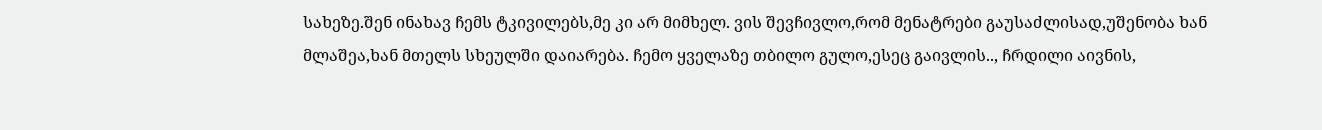სახეზე.შენ ინახავ ჩემს ტკივილებს,მე კი არ მიმხელ. ვის შევჩივლო,რომ მენატრები გაუსაძლისად,უშენობა ხან მლაშეა,ხან მთელს სხეულში დაიარება. ჩემო ყველაზე თბილო გულო,ესეც გაივლის.., ჩრდილი აივნის,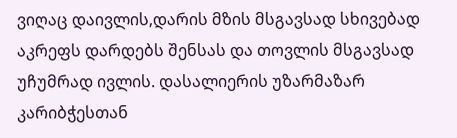ვიღაც დაივლის,დარის მზის მსგავსად სხივებად აკრეფს დარდებს შენსას და თოვლის მსგავსად უჩუმრად ივლის. დასალიერის უზარმაზარ კარიბჭესთან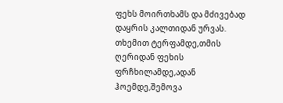ფეხს მოირთხამს და მძივებად დაყრის კალთიდან ურვას. თხემით ტერფამდე,თმის ღერიდან ფეხის ფრჩხილამდე,ადან ჰოემდე,შემოვა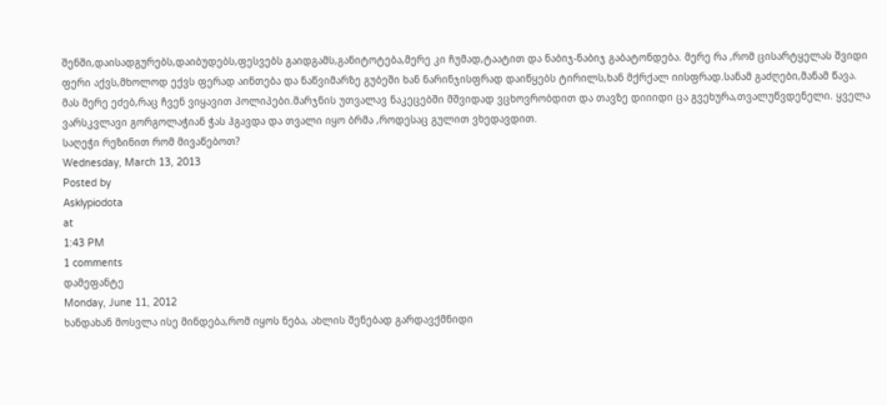შენში,დაისადგურებს,დაიბუდებს,ფესვებს გაიდგამს,განიტოტება,მერე კი ჩუმად,ტაატით და ნაბიჯ-ნაბიჯ გაბატონდება. მერე რა ,რომ ცისარტყელას შვიდი ფერი აქვს,მხოლოდ ექვს ფერად აინთება და ნაწვიმარზე გუბეში ხან ნარინჯისფრად დაიწყებს ტირილს,ხან მქრქალ იისფრად.სანამ გაძღები,მანამ წავა. მას მერე ეძებ,რაც ჩვენ ვიყავით პოლიპები.მარჯნის უთვალავ ნაკეცებში მშვიდად ვცხოვრობდით და თავზე დიიიდი ცა გვეხურა,თვალუწვდენელი. ყველა ვარსკვლავი გორგოლაჭიან ჭას ჰგავდა და თვალი იყო ბრმა ,როდესაც გულით ვხედავდით.
საღეჭი რეზინით რომ მივაწებოთ?
Wednesday, March 13, 2013
Posted by
Asklypiodota
at
1:43 PM
1 comments
დამეფანტე
Monday, June 11, 2012
ხანდახან მოსვლა ისე მინდება,რომ იყოს ნება, ახლის შენებად გარდავქმნიდი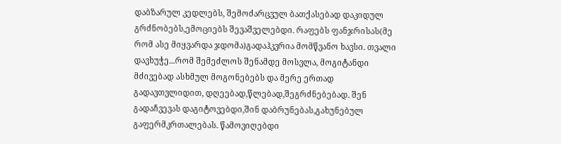დაბზარულ კედლებს, შემოძარცვულ ბათქასებად დაკიდულ გრძნობებს,ემოციებს შევაშველებდი. რაფებს ფანჯრისას(მე რომ ასე მიყვარდა ჯდომა)გადაჰკვრია მომწვანო ხავსი. თვალი დავხუჭე...რომ შემეძლოს შენამდე მოსვლა, მოგიტანდი მძივებად ასხმულ მოგონებებს და მერე ერთად გადავთვლიდით, დღეებად,წლებად,შეგრძნებებად. შენ გადაჩვევას დაგიტოვებდი,შინ დაბრუნებას,გახუნებულ გაფერმკრთალებას. წამოვიღებდი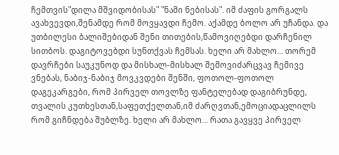ჩემთვის"დილა მშვიდობისას" "ნამი ნებისას". იმ ძაფის გორგალს ავახვევდი,შენამდე რომ მოვყავდი ჩემო. აქამდე ბოლო არ უჩანდა. და უთბილესი ბალიშებიდან შენი თითების,წამოვიღებდი დარჩენილ სითბოს. დაგიტოვებდი სუნთქვას ჩემსას. ხელი არ მახლო... თორემ დავრჩები საუკუნოდ და მისხალ-მისხალ შემოვიძარცვავ ჩემივე ვნებას, ნაბიჯ-ნაბიჯ მოვკვდები შენში, ფოთოლ-ფოთოლ დაგეკარგები, რომ პირველ თოვლზე ფანტელებად დაგიბრუნდე, თვალის კუთხესთან,საფეთქელთან,იმ ძარღვთან,ემოციადაცლილს რომ გიჩნდება შუბლზე. ხელი არ მახლო... რათა გავყვე პირველ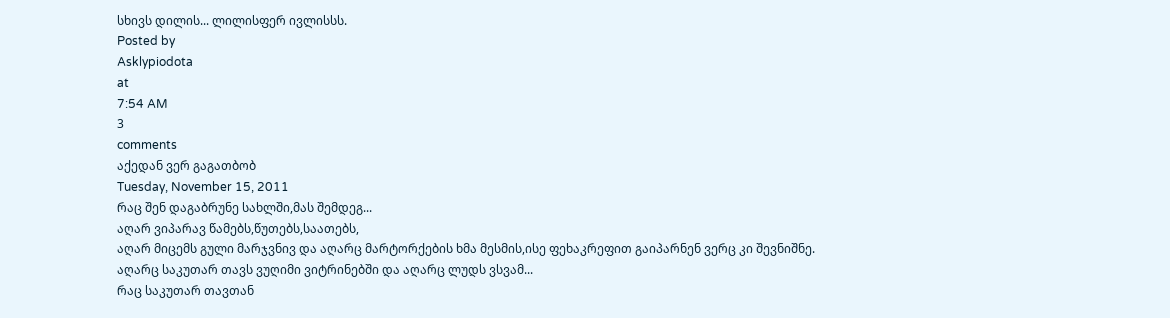სხივს დილის... ლილისფერ ივლისსს.
Posted by
Asklypiodota
at
7:54 AM
3
comments
აქედან ვერ გაგათბობ
Tuesday, November 15, 2011
რაც შენ დაგაბრუნე სახლში,მას შემდეგ...
აღარ ვიპარავ წამებს,წუთებს,საათებს,
აღარ მიცემს გული მარჯვნივ და აღარც მარტორქების ხმა მესმის,ისე ფეხაკრეფით გაიპარნენ ვერც კი შევნიშნე.
აღარც საკუთარ თავს ვუღიმი ვიტრინებში და აღარც ლუდს ვსვამ...
რაც საკუთარ თავთან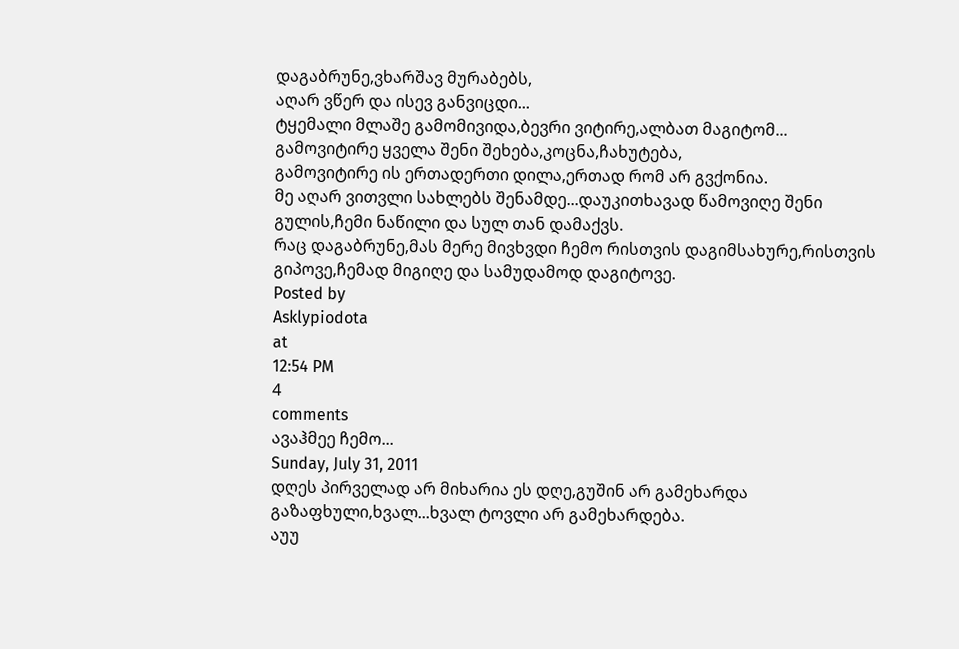დაგაბრუნე,ვხარშავ მურაბებს,
აღარ ვწერ და ისევ განვიცდი...
ტყემალი მლაშე გამომივიდა,ბევრი ვიტირე,ალბათ მაგიტომ...
გამოვიტირე ყველა შენი შეხება,კოცნა,ჩახუტება,
გამოვიტირე ის ერთადერთი დილა,ერთად რომ არ გვქონია.
მე აღარ ვითვლი სახლებს შენამდე...დაუკითხავად წამოვიღე შენი გულის,ჩემი ნაწილი და სულ თან დამაქვს.
რაც დაგაბრუნე,მას მერე მივხვდი ჩემო რისთვის დაგიმსახურე,რისთვის გიპოვე,ჩემად მიგიღე და სამუდამოდ დაგიტოვე.
Posted by
Asklypiodota
at
12:54 PM
4
comments
ავაჰმეე ჩემო...
Sunday, July 31, 2011
დღეს პირველად არ მიხარია ეს დღე,გუშინ არ გამეხარდა გაზაფხული,ხვალ...ხვალ ტოვლი არ გამეხარდება.
აუუ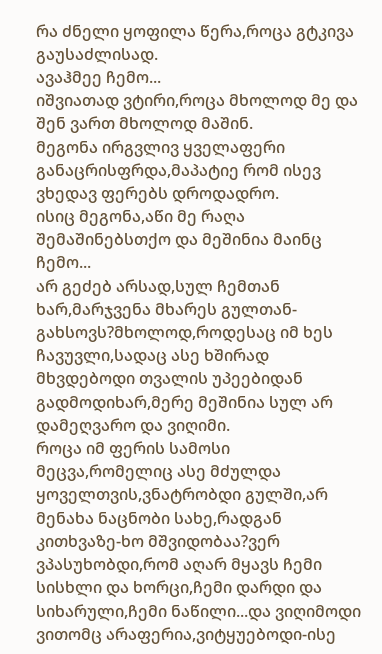რა ძნელი ყოფილა წერა,როცა გტკივა გაუსაძლისად.
ავაჰმეე ჩემო...
იშვიათად ვტირი,როცა მხოლოდ მე და შენ ვართ მხოლოდ მაშინ.
მეგონა ირგვლივ ყველაფერი განაცრისფრდა,მაპატიე რომ ისევ ვხედავ ფერებს დროდადრო.
ისიც მეგონა,აწი მე რაღა შემაშინებსთქო და მეშინია მაინც ჩემო...
არ გეძებ არსად,სულ ჩემთან ხარ,მარჯვენა მხარეს გულთან-გახსოვს?მხოლოდ,როდესაც იმ ხეს ჩავუვლი,სადაც ასე ხშირად მხვდებოდი თვალის უპეებიდან გადმოდიხარ,მერე მეშინია სულ არ დამეღვარო და ვიღიმი.
როცა იმ ფერის სამოსი მეცვა,რომელიც ასე მძულდა ყოველთვის,ვნატრობდი გულში,არ მენახა ნაცნობი სახე,რადგან კითხვაზე-ხო მშვიდობაა?ვერ ვპასუხობდი,რომ აღარ მყავს ჩემი სისხლი და ხორცი,ჩემი დარდი და სიხარული,ჩემი ნაწილი...და ვიღიმოდი ვითომც არაფერია,ვიტყუებოდი-ისე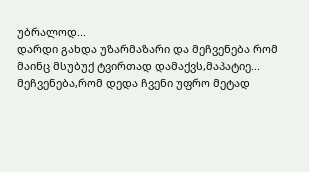უბრალოდ...
დარდი გახდა უზარმაზარი და მეჩვენება რომ მაინც მსუბუქ ტვირთად დამაქვს,მაპატიე...
მეჩვენება,რომ დედა ჩვენი უფრო მეტად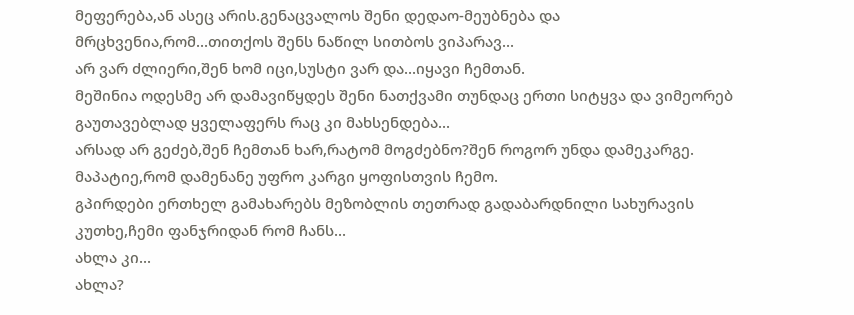მეფერება,ან ასეც არის.გენაცვალოს შენი დედაო-მეუბნება და მრცხვენია,რომ...თითქოს შენს ნაწილ სითბოს ვიპარავ...
არ ვარ ძლიერი,შენ ხომ იცი,სუსტი ვარ და...იყავი ჩემთან.
მეშინია ოდესმე არ დამავიწყდეს შენი ნათქვამი თუნდაც ერთი სიტყვა და ვიმეორებ გაუთავებლად ყველაფერს რაც კი მახსენდება...
არსად არ გეძებ,შენ ჩემთან ხარ,რატომ მოგძებნო?შენ როგორ უნდა დამეკარგე.
მაპატიე,რომ დამენანე უფრო კარგი ყოფისთვის ჩემო.
გპირდები ერთხელ გამახარებს მეზობლის თეთრად გადაბარდნილი სახურავის კუთხე,ჩემი ფანჯრიდან რომ ჩანს...
ახლა კი...
ახლა?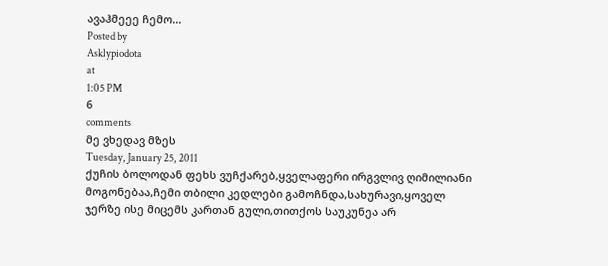ავაჰმეეე ჩემო...
Posted by
Asklypiodota
at
1:05 PM
6
comments
მე ვხედავ მზეს
Tuesday, January 25, 2011
ქუჩის ბოლოდან ფეხს ვუჩქარებ,ყველაფერი ირგვლივ ღიმილიანი მოგონებაა,ჩემი თბილი კედლები გამოჩნდა,სახურავი,ყოველ ჯერზე ისე მიცემს კართან გული,თითქოს საუკუნეა არ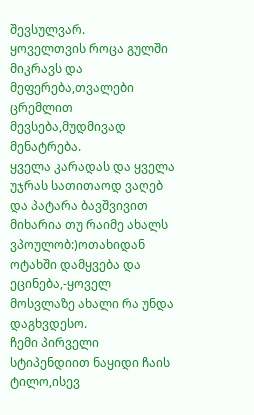შევსულვარ.
ყოველთვის როცა გულში მიკრავს და მეფერება,თვალები ცრემლით მევსება,მუდმივად მენატრება.
ყველა კარადას და ყველა უჯრას სათითაოდ ვაღებ და პატარა ბავშვივით მიხარია თუ რაიმე ახალს ვპოულობ:)ოთახიდან ოტახში დამყვება და ეცინება,-ყოველ მოსვლაზე ახალი რა უნდა დაგხვდესო.
ჩემი პირველი სტიპენდიით ნაყიდი ჩაის ტილო,ისევ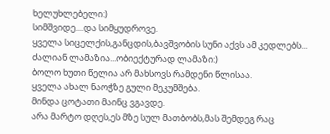ხელუხლებელი:)
სიმშვიდე....და სიმყუდროვე.
ყველა სიცელქის,განცდის,ბავშვობის სუნი აქვს ამ კედლებს...
ძალიან ლამაზია...ობიექტურად ლამაზი:)
ბოლო ხუთი წელია არ მახსოვს რამდენი წლისაა.
ყველა ახალ ნაოჭზე გული მეკუმშება.
მინდა ცოტათი მაინც ვგავდე.
არა მარტო დღეს,ეს მზე სულ მათბობს,მას შემდეგ რაც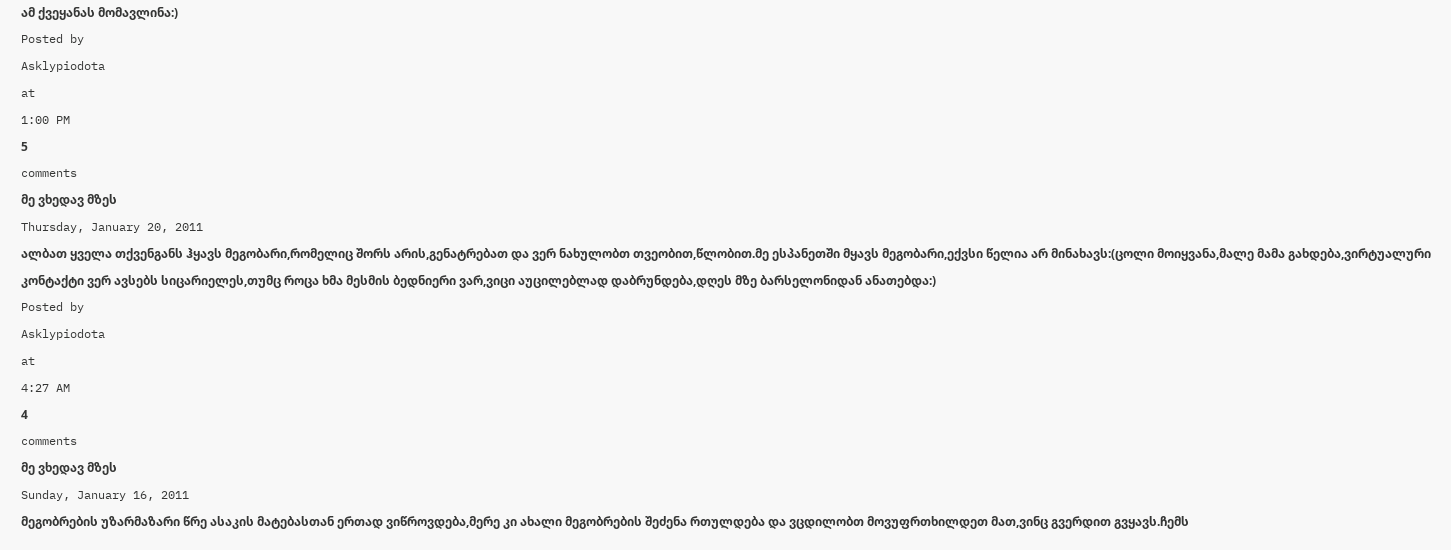ამ ქვეყანას მომავლინა:)
Posted by
Asklypiodota
at
1:00 PM
5
comments
მე ვხედავ მზეს
Thursday, January 20, 2011
ალბათ ყველა თქვენგანს ჰყავს მეგობარი,რომელიც შორს არის,გენატრებათ და ვერ ნახულობთ თვეობით,წლობით.მე ესპანეთში მყავს მეგობარი,ექვსი წელია არ მინახავს:(ცოლი მოიყვანა,მალე მამა გახდება,ვირტუალური კონტაქტი ვერ ავსებს სიცარიელეს,თუმც როცა ხმა მესმის ბედნიერი ვარ,ვიცი აუცილებლად დაბრუნდება,დღეს მზე ბარსელონიდან ანათებდა:)
Posted by
Asklypiodota
at
4:27 AM
4
comments
მე ვხედავ მზეს
Sunday, January 16, 2011
მეგობრების უზარმაზარი წრე ასაკის მატებასთან ერთად ვიწროვდება,მერე კი ახალი მეგობრების შეძენა რთულდება და ვცდილობთ მოვუფრთხილდეთ მათ,ვინც გვერდით გვყავს.ჩემს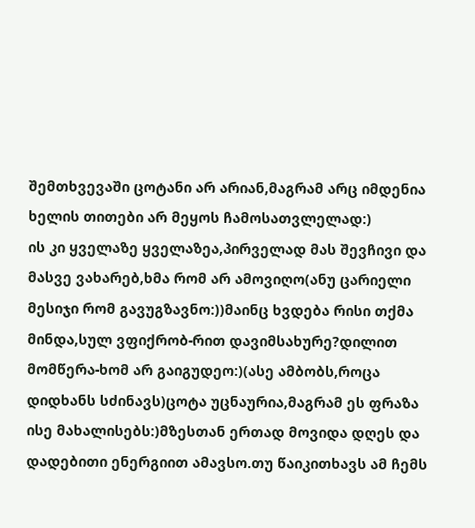შემთხვევაში ცოტანი არ არიან,მაგრამ არც იმდენია ხელის თითები არ მეყოს ჩამოსათვლელად:)
ის კი ყველაზე ყველაზეა,პირველად მას შევჩივი და მასვე ვახარებ,ხმა რომ არ ამოვიღო(ანუ ცარიელი მესიჯი რომ გავუგზავნო:))მაინც ხვდება რისი თქმა მინდა,სულ ვფიქრობ-რით დავიმსახურე?დილით მომწერა-ხომ არ გაიგუდეო:)(ასე ამბობს,როცა დიდხანს სძინავს)ცოტა უცნაურია,მაგრამ ეს ფრაზა ისე მახალისებს:)მზესთან ერთად მოვიდა დღეს და დადებითი ენერგიით ამავსო.თუ წაიკითხავს ამ ჩემს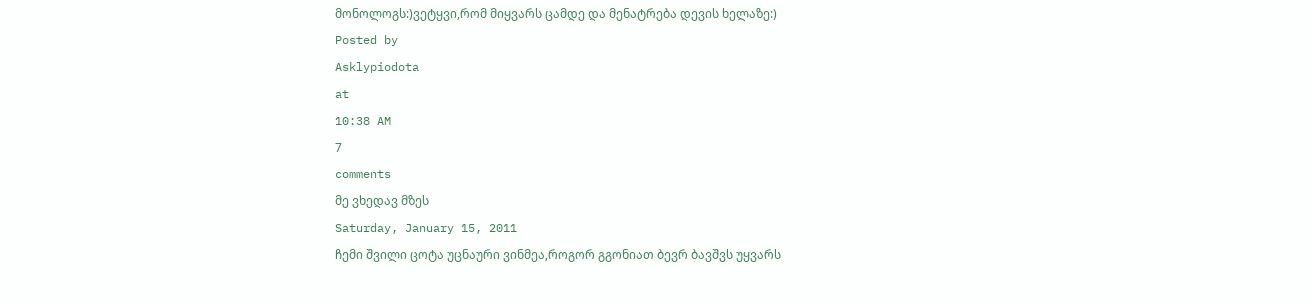მონოლოგს:)ვეტყვი,რომ მიყვარს ცამდე და მენატრება დევის ხელაზე:)
Posted by
Asklypiodota
at
10:38 AM
7
comments
მე ვხედავ მზეს
Saturday, January 15, 2011
ჩემი შვილი ცოტა უცნაური ვინმეა,როგორ გგონიათ ბევრ ბავშვს უყვარს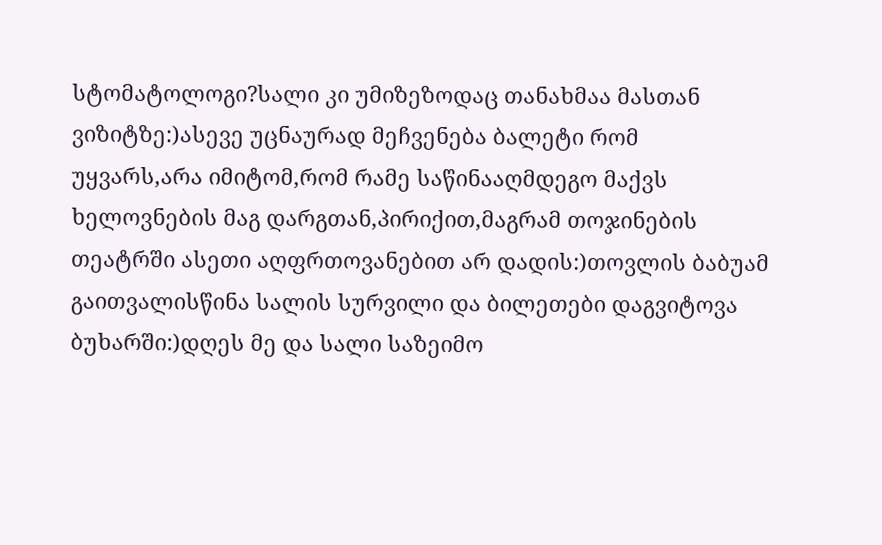სტომატოლოგი?სალი კი უმიზეზოდაც თანახმაა მასთან ვიზიტზე:)ასევე უცნაურად მეჩვენება ბალეტი რომ უყვარს,არა იმიტომ,რომ რამე საწინააღმდეგო მაქვს ხელოვნების მაგ დარგთან,პირიქით,მაგრამ თოჯინების თეატრში ასეთი აღფრთოვანებით არ დადის:)თოვლის ბაბუამ გაითვალისწინა სალის სურვილი და ბილეთები დაგვიტოვა ბუხარში:)დღეს მე და სალი საზეიმო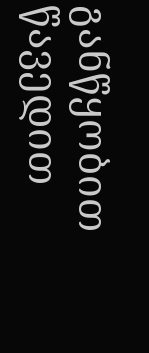განწყობით წავედით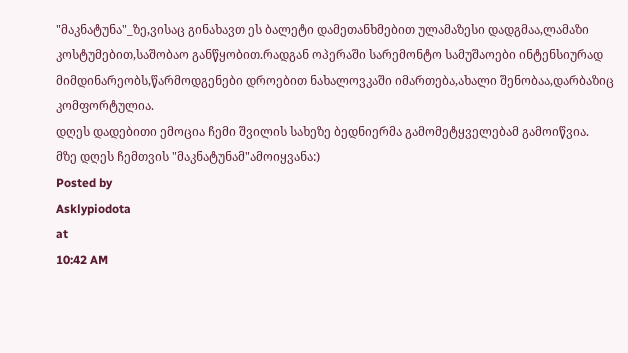"მაკნატუნა"_ზე,ვისაც გინახავთ ეს ბალეტი დამეთანხმებით ულამაზესი დადგმაა,ლამაზი კოსტუმებით,საშობაო განწყობით.რადგან ოპერაში სარემონტო სამუშაოები ინტენსიურად მიმდინარეობს,წარმოდგენები დროებით ნახალოვკაში იმართება,ახალი შენობაა,დარბაზიც კომფორტულია.
დღეს დადებითი ემოცია ჩემი შვილის სახეზე ბედნიერმა გამომეტყველებამ გამოიწვია.
მზე დღეს ჩემთვის "მაკნატუნამ"ამოიყვანა:)
Posted by
Asklypiodota
at
10:42 AM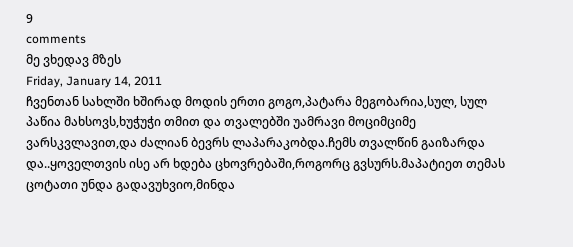9
comments
მე ვხედავ მზეს
Friday, January 14, 2011
ჩვენთან სახლში ხშირად მოდის ერთი გოგო,პატარა მეგობარია,სულ, სულ პაწია მახსოვს,ხუჭუჭი თმით და თვალებში უამრავი მოციმციმე ვარსკვლავით,და ძალიან ბევრს ლაპარაკობდა.ჩემს თვალწინ გაიზარდა და..ყოველთვის ისე არ ხდება ცხოვრებაში,როგორც გვსურს.მაპატიეთ თემას ცოტათი უნდა გადავუხვიო,მინდა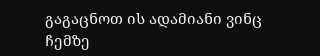გაგაცნოთ ის ადამიანი ვინც ჩემზე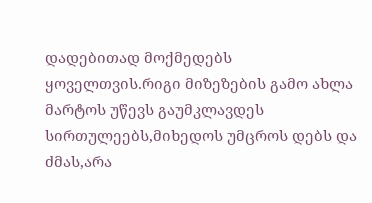დადებითად მოქმედებს ყოველთვის.რიგი მიზეზების გამო ახლა მარტოს უწევს გაუმკლავდეს სირთულეებს,მიხედოს უმცროს დებს და ძმას,არა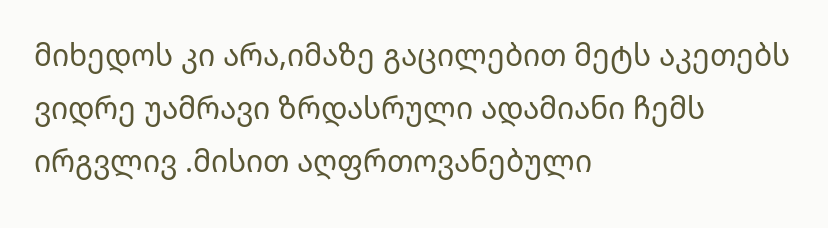მიხედოს კი არა,იმაზე გაცილებით მეტს აკეთებს ვიდრე უამრავი ზრდასრული ადამიანი ჩემს ირგვლივ .მისით აღფრთოვანებული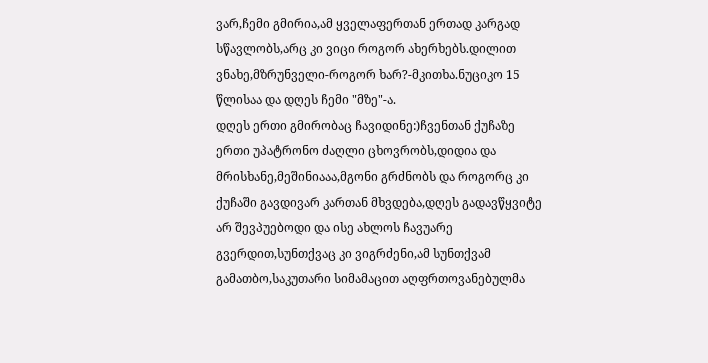ვარ,ჩემი გმირია,ამ ყველაფერთან ერთად კარგად სწავლობს,არც კი ვიცი როგორ ახერხებს.დილით ვნახე,მზრუნველი-როგორ ხარ?-მკითხა.ნუციკო 15 წლისაა და დღეს ჩემი "მზე"-ა.
დღეს ერთი გმირობაც ჩავიდინე:)ჩვენთან ქუჩაზე ერთი უპატრონო ძაღლი ცხოვრობს,დიდია და მრისხანე,მეშინიააა,მგონი გრძნობს და როგორც კი ქუჩაში გავდივარ კართან მხვდება,დღეს გადავწყვიტე არ შევპუებოდი და ისე ახლოს ჩავუარე გვერდით,სუნთქვაც კი ვიგრძენი,ამ სუნთქვამ გამათბო,საკუთარი სიმამაცით აღფრთოვანებულმა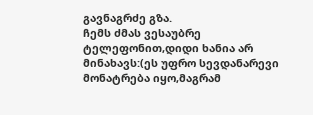გავნაგრძე გზა.
ჩემს ძმას ვესაუბრე ტელეფონით,დიდი ხანია არ მინახავს:(ეს უფრო სევდანარევი მონატრება იყო,მაგრამ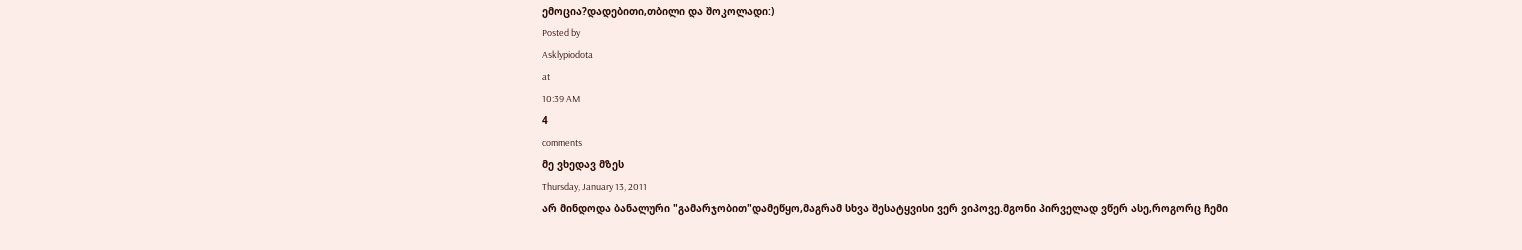ემოცია?დადებითი,თბილი და შოკოლადი:)
Posted by
Asklypiodota
at
10:39 AM
4
comments
მე ვხედავ მზეს
Thursday, January 13, 2011
არ მინდოდა ბანალური "გამარჯობით"დამეწყო,მაგრამ სხვა შესატყვისი ვერ ვიპოვე.მგონი პირველად ვწერ ასე,როგორც ჩემი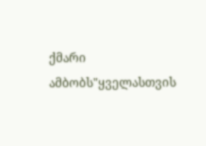ქმარი ამბობს"ყველასთვის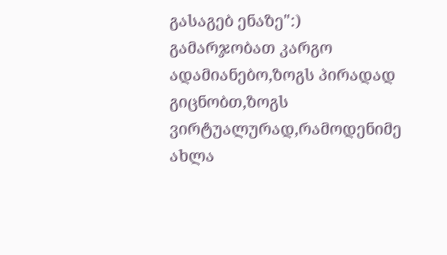გასაგებ ენაზე":)
გამარჯობათ კარგო ადამიანებო,ზოგს პირადად გიცნობთ,ზოგს ვირტუალურად,რამოდენიმე ახლა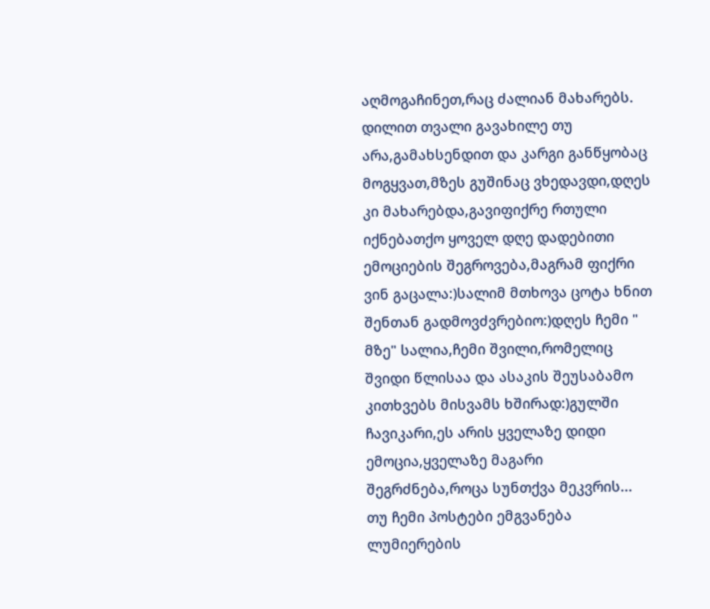აღმოგაჩინეთ,რაც ძალიან მახარებს.
დილით თვალი გავახილე თუ არა,გამახსენდით და კარგი განწყობაც მოგყვათ,მზეს გუშინაც ვხედავდი,დღეს კი მახარებდა,გავიფიქრე რთული იქნებათქო ყოველ დღე დადებითი ემოციების შეგროვება,მაგრამ ფიქრი ვინ გაცალა:)სალიმ მთხოვა ცოტა ხნით შენთან გადმოვძვრებიო:)დღეს ჩემი " მზე" სალია,ჩემი შვილი,რომელიც შვიდი წლისაა და ასაკის შეუსაბამო კითხვებს მისვამს ხშირად:)გულში ჩავიკარი,ეს არის ყველაზე დიდი ემოცია,ყველაზე მაგარი შეგრძნება,როცა სუნთქვა მეკვრის...
თუ ჩემი პოსტები ემგვანება ლუმიერების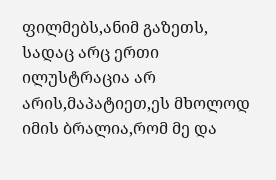ფილმებს,ანიმ გაზეთს, სადაც არც ერთი ილუსტრაცია არ არის,მაპატიეთ,ეს მხოლოდ იმის ბრალია,რომ მე და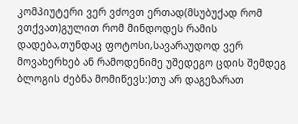კომპიუტერი ვერ ვძოვთ ერთად(მსუბუქად რომ ვთქვათ)გულით რომ მინდოდეს რამის დადება,თუნდაც ფოტოსი,სავარაუდოდ ვერ მოვახერხებ ან რამოდენიმე უშედეგო ცდის შემდეგ ბლოგის ძებნა მომიწევს:)თუ არ დაგეზარათ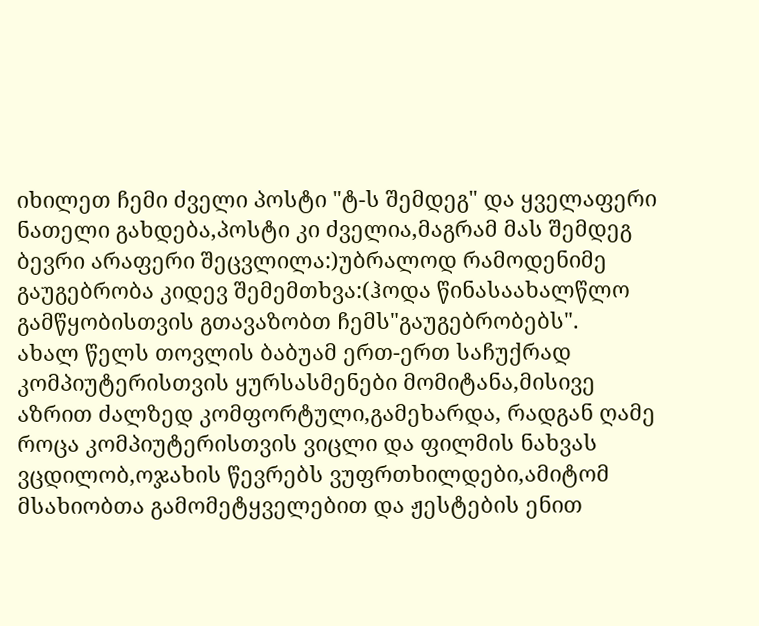იხილეთ ჩემი ძველი პოსტი "ტ-ს შემდეგ" და ყველაფერი ნათელი გახდება,პოსტი კი ძველია,მაგრამ მას შემდეგ ბევრი არაფერი შეცვლილა:)უბრალოდ რამოდენიმე გაუგებრობა კიდევ შემემთხვა:(ჰოდა წინასაახალწლო გამწყობისთვის გთავაზობთ ჩემს"გაუგებრობებს".
ახალ წელს თოვლის ბაბუამ ერთ-ერთ საჩუქრად კომპიუტერისთვის ყურსასმენები მომიტანა,მისივე აზრით ძალზედ კომფორტული,გამეხარდა, რადგან ღამე როცა კომპიუტერისთვის ვიცლი და ფილმის ნახვას ვცდილობ,ოჯახის წევრებს ვუფრთხილდები,ამიტომ მსახიობთა გამომეტყველებით და ჟესტების ენით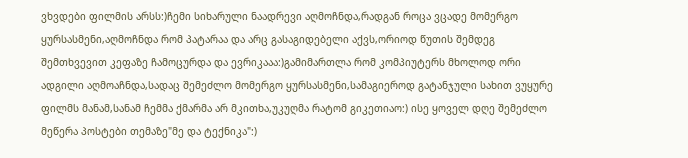ვხვდები ფილმის არსს:)ჩემი სიხარული ნაადრევი აღმოჩნდა,რადგან როცა ვცადე მომერგო ყურსასმენი,აღმოჩნდა რომ პატარაა და არც გასაგიდებელი აქვს,ორიოდ წუთის შემდეგ შემთხვევით კეფაზე ჩამოცურდა და ევრიკააა:)გამიმართლა რომ კომპიუტერს მხოლოდ ორი ადგილი აღმოაჩნდა,სადაც შემეძლო მომერგო ყურსასმენი,სამაგიეროდ გატანჯული სახით ვუყურე ფილმს მანამ,სანამ ჩემმა ქმარმა არ მკითხა,უკუღმა რატომ გიკეთიაო:) ისე ყოველ დღე შემეძლო მეწერა პოსტები თემაზე"მე და ტექნიკა":)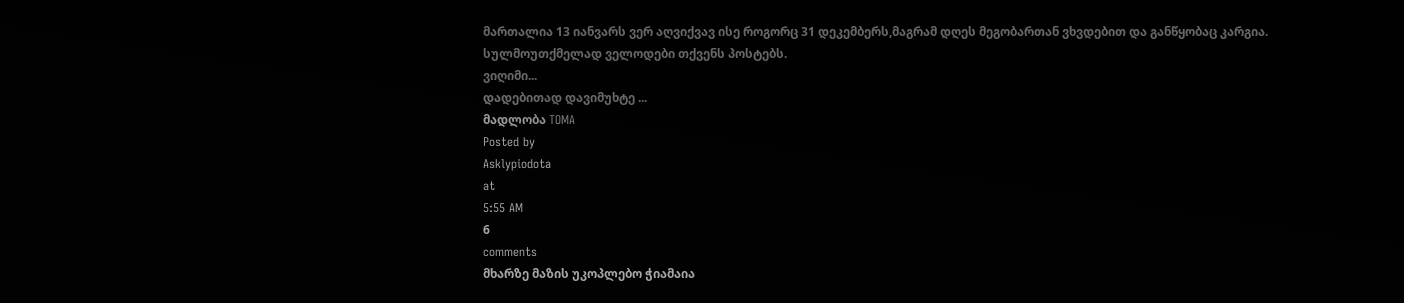მართალია 13 იანვარს ვერ აღვიქვავ ისე როგორც 31 დეკემბერს,მაგრამ დღეს მეგობართან ვხვდებით და განწყობაც კარგია.
სულმოუთქმელად ველოდები თქვენს პოსტებს.
ვიღიმი...
დადებითად დავიმუხტე ...
მადლობა TOMA
Posted by
Asklypiodota
at
5:55 AM
6
comments
მხარზე მაზის უკოპლებო ჭიამაია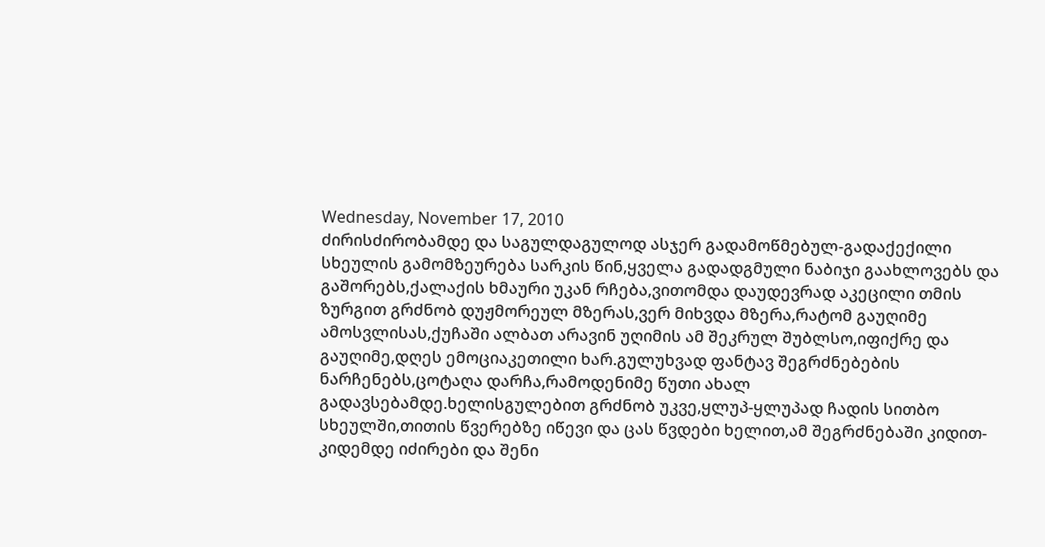Wednesday, November 17, 2010
ძირისძირობამდე და საგულდაგულოდ ასჯერ გადამოწმებულ-გადაქექილი სხეულის გამომზეურება სარკის წინ,ყველა გადადგმული ნაბიჯი გაახლოვებს და გაშორებს,ქალაქის ხმაური უკან რჩება,ვითომდა დაუდევრად აკეცილი თმის ზურგით გრძნობ დუჟმორეულ მზერას,ვერ მიხვდა მზერა,რატომ გაუღიმე ამოსვლისას,ქუჩაში ალბათ არავინ უღიმის ამ შეკრულ შუბლსო,იფიქრე და გაუღიმე,დღეს ემოციაკეთილი ხარ.გულუხვად ფანტავ შეგრძნებების ნარჩენებს,ცოტაღა დარჩა,რამოდენიმე წუთი ახალ გადავსებამდე.ხელისგულებით გრძნობ უკვე,ყლუპ-ყლუპად ჩადის სითბო სხეულში,თითის წვერებზე იწევი და ცას წვდები ხელით,ამ შეგრძნებაში კიდით-კიდემდე იძირები და შენი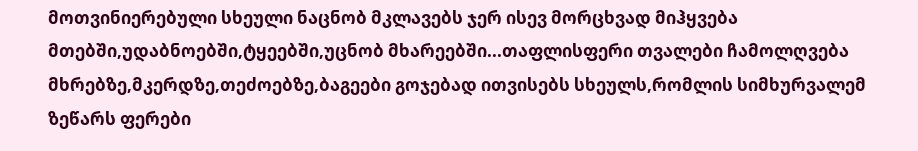მოთვინიერებული სხეული ნაცნობ მკლავებს ჯერ ისევ მორცხვად მიჰყვება მთებში,უდაბნოებში,ტყეებში,უცნობ მხარეებში...თაფლისფერი თვალები ჩამოლღვება მხრებზე,მკერდზე,თეძოებზე,ბაგეები გოჯებად ითვისებს სხეულს,რომლის სიმხურვალემ ზეწარს ფერები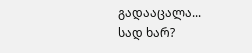გადააცალა...
სად ხარ?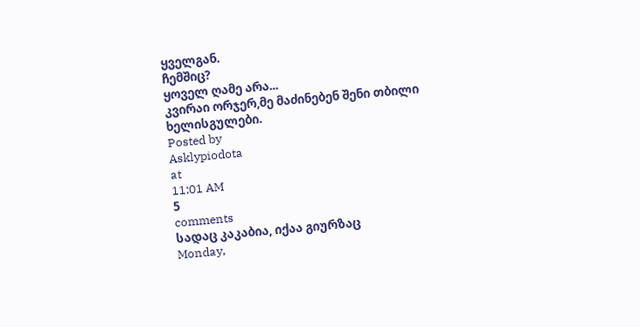ყველგან.
ჩემშიც?
ყოველ ღამე არა...
კვირაი ორჯერ,მე მაძინებენ შენი თბილი ხელისგულები.
Posted by
Asklypiodota
at
11:01 AM
5
comments
სადაც კაკაბია, იქაა გიურზაც
Monday,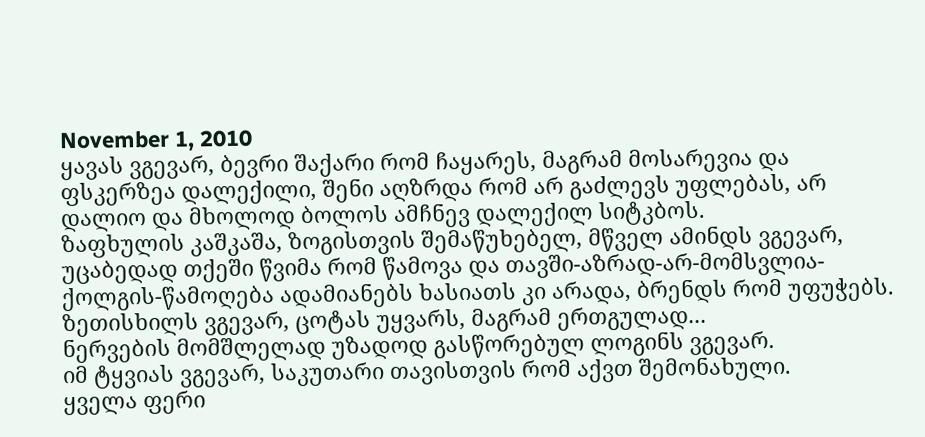November 1, 2010
ყავას ვგევარ, ბევრი შაქარი რომ ჩაყარეს, მაგრამ მოსარევია და ფსკერზეა დალექილი, შენი აღზრდა რომ არ გაძლევს უფლებას, არ დალიო და მხოლოდ ბოლოს ამჩნევ დალექილ სიტკბოს.
ზაფხულის კაშკაშა, ზოგისთვის შემაწუხებელ, მწველ ამინდს ვგევარ, უცაბედად თქეში წვიმა რომ წამოვა და თავში-აზრად-არ-მომსვლია-ქოლგის-წამოღება ადამიანებს ხასიათს კი არადა, ბრენდს რომ უფუჭებს. ზეთისხილს ვგევარ, ცოტას უყვარს, მაგრამ ერთგულად...
ნერვების მომშლელად უზადოდ გასწორებულ ლოგინს ვგევარ.
იმ ტყვიას ვგევარ, საკუთარი თავისთვის რომ აქვთ შემონახული.
ყველა ფერი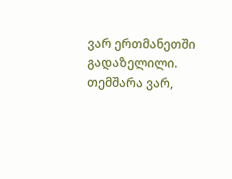ვარ ერთმანეთში გადაზელილი.
თემშარა ვარ,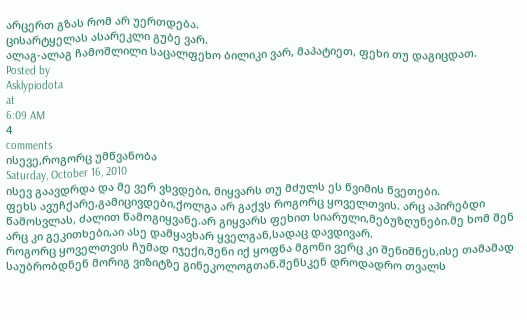არცერთ გზას რომ არ უერთდება.
ცისარტყელას ასარეკლი გუბე ვარ.
ალაგ-ალაგ ჩამოშლილი საცალფეხო ბილიკი ვარ, მაპატიეთ, ფეხი თუ დაგიცდათ.
Posted by
Asklypiodota
at
6:09 AM
4
comments
ისევე,როგორც უმწვანობა
Saturday, October 16, 2010
ისევ გაავდრდა და მე ვერ ვხვდები, მიყვარს თუ მძულს ეს წვიმის წვეთები.
ფეხს ავუჩქარე,გამიცივდები,ქოლგა არ გაქვს როგორც ყოველთვის. არც აპირებდი წამოსვლას, ძალით წამოგიყვანე.არ გიყვარს ფეხით სიარული,მებუზღუნები.მე ხომ შენ არც კი გეკითხები,აი ასე დამყავხარ ყველგან,სადაც დავდივარ.
როგორც ყოველთვის ჩუმად იჯექი,შენი იქ ყოფნა მგონი ვერც კი შენიშნეს,ისე თამამად საუბრობდნენ მორიგ ვიზიტზე გინეკოლოგთან.შენსკენ დროდადრო თვალს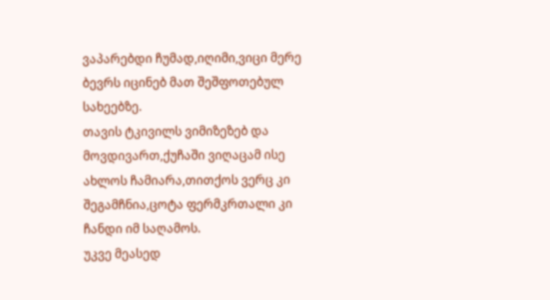ვაპარებდი ჩუმად,იღიმი,ვიცი მერე ბევრს იცინებ მათ შეშფოთებულ სახეებზე.
თავის ტკივილს ვიმიზეზებ და მოვდივართ,ქუჩაში ვიღაცამ ისე ახლოს ჩამიარა,თითქოს ვერც კი შეგამჩნია,ცოტა ფერმკრთალი კი ჩანდი იმ საღამოს.
უკვე მეასედ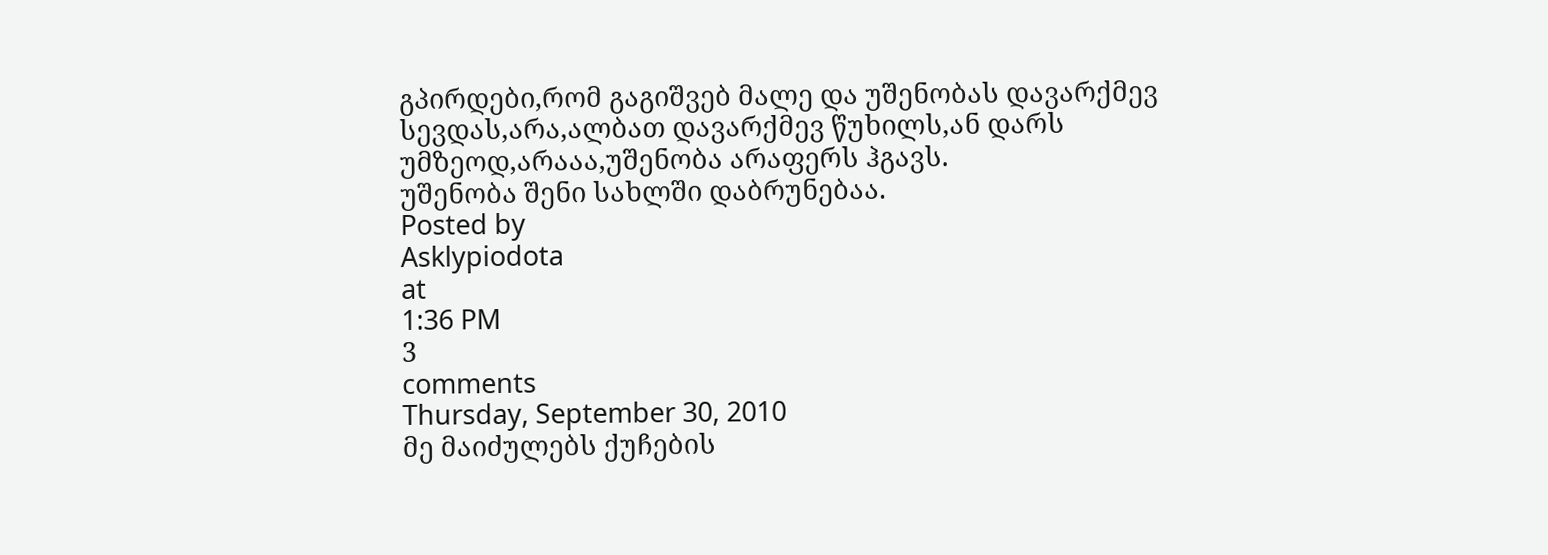გპირდები,რომ გაგიშვებ მალე და უშენობას დავარქმევ სევდას,არა,ალბათ დავარქმევ წუხილს,ან დარს უმზეოდ,არააა,უშენობა არაფერს ჰგავს.
უშენობა შენი სახლში დაბრუნებაა.
Posted by
Asklypiodota
at
1:36 PM
3
comments
Thursday, September 30, 2010
მე მაიძულებს ქუჩების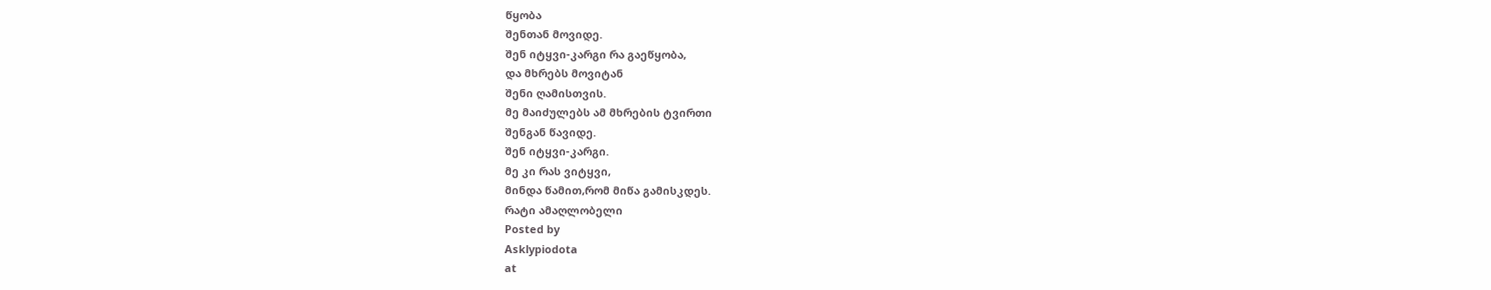წყობა
შენთან მოვიდე.
შენ იტყვი-კარგი რა გაეწყობა,
და მხრებს მოვიტან
შენი ღამისთვის.
მე მაიძულებს ამ მხრების ტვირთი
შენგან წავიდე.
შენ იტყვი-კარგი.
მე კი რას ვიტყვი,
მინდა წამით,რომ მიწა გამისკდეს.
რატი ამაღლობელი
Posted by
Asklypiodota
at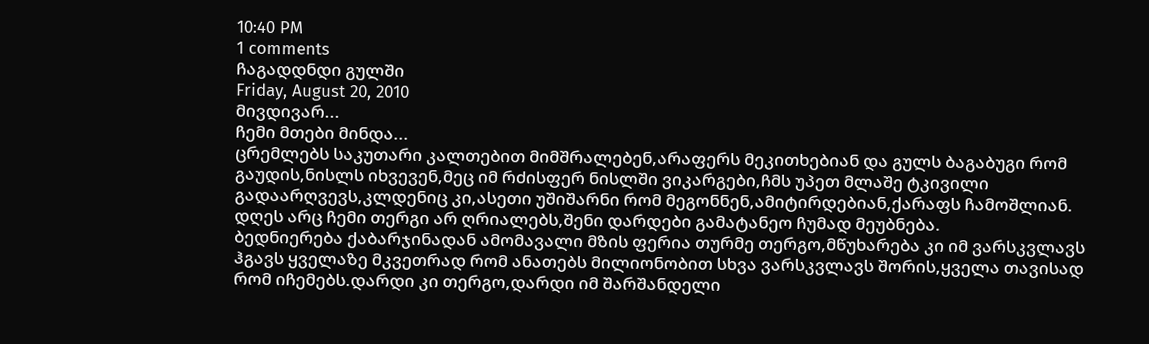10:40 PM
1 comments
ჩაგადდნდი გულში
Friday, August 20, 2010
მივდივარ...
ჩემი მთები მინდა...
ცრემლებს საკუთარი კალთებით მიმშრალებენ,არაფერს მეკითხებიან და გულს ბაგაბუგი რომ გაუდის,ნისლს იხვევენ,მეც იმ რძისფერ ნისლში ვიკარგები,ჩმს უპეთ მლაშე ტკივილი გადაარღვევს,კლდენიც კი,ასეთი უშიშარნი რომ მეგონნენ,ამიტირდებიან,ქარაფს ჩამოშლიან.
დღეს არც ჩემი თერგი არ ღრიალებს,შენი დარდები გამატანეო ჩუმად მეუბნება.
ბედნიერება ქაბარჯინადან ამომავალი მზის ფერია თურმე თერგო,მწუხარება კი იმ ვარსკვლავს ჰგავს ყველაზე მკვეთრად რომ ანათებს მილიონობით სხვა ვარსკვლავს შორის,ყველა თავისად რომ იჩემებს.დარდი კი თერგო,დარდი იმ შარშანდელი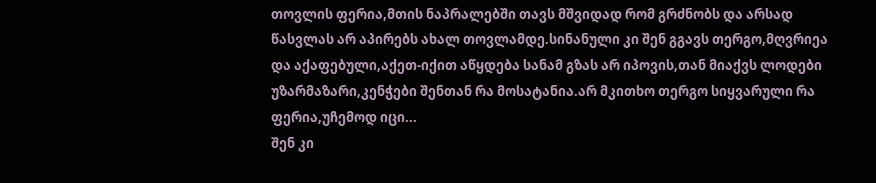თოვლის ფერია,მთის ნაპრალებში თავს მშვიდად რომ გრძნობს და არსად წასვლას არ აპირებს ახალ თოვლამდე.სინანული კი შენ გგავს თერგო,მღვრიეა და აქაფებული,აქეთ-იქით აწყდება სანამ გზას არ იპოვის,თან მიაქვს ლოდები უზარმაზარი,კენჭები შენთან რა მოსატანია.არ მკითხო თერგო სიყვარული რა ფერია,უჩემოდ იცი...
შენ კი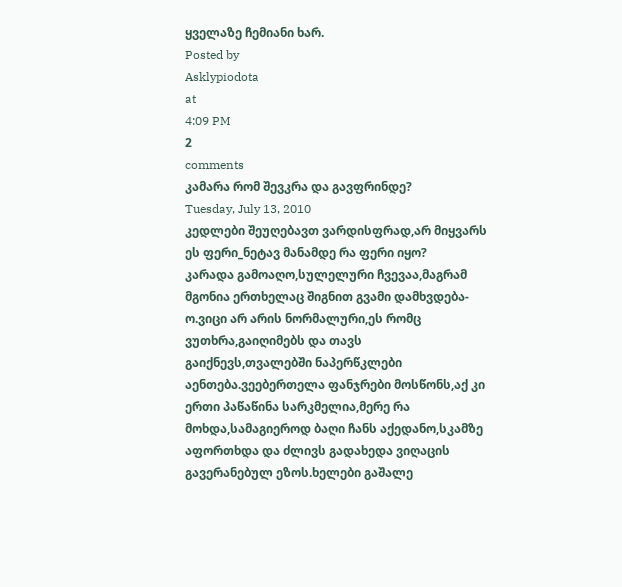ყველაზე ჩემიანი ხარ.
Posted by
Asklypiodota
at
4:09 PM
2
comments
კამარა რომ შევკრა და გავფრინდე?
Tuesday, July 13, 2010
კედლები შეუღებავთ ვარდისფრად,არ მიყვარს ეს ფერი_ნეტავ მანამდე რა ფერი იყო?
კარადა გამოაღო,სულელური ჩვევაა,მაგრამ მგონია ერთხელაც შიგნით გვამი დამხვდება-ო.ვიცი არ არის ნორმალური,ეს რომც ვუთხრა,გაიღიმებს და თავს გაიქნევს,თვალებში ნაპერწკლები აენთება.ვეებერთელა ფანჯრები მოსწონს,აქ კი ერთი პაწაწინა სარკმელია,მერე რა მოხდა,სამაგიეროდ ბაღი ჩანს აქედანო,სკამზე აფორთხდა და ძლივს გადახედა ვიღაცის გავერანებულ ეზოს.ხელები გაშალე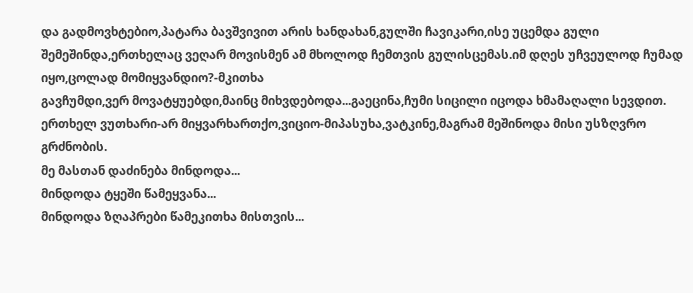და გადმოვხტებიო,პატარა ბავშვივით არის ხანდახან,გულში ჩავიკარი,ისე უცემდა გული შემეშინდა,ერთხელაც ვეღარ მოვისმენ ამ მხოლოდ ჩემთვის გულისცემას.იმ დღეს უჩვეულოდ ჩუმად იყო,ცოლად მომიყვანდიო?-მკითხა
გავჩუმდი,ვერ მოვატყუებდი,მაინც მიხვდებოდა...გაეცინა,ჩუმი სიცილი იცოდა ხმამაღალი სევდით.
ერთხელ ვუთხარი-არ მიყვარხართქო,ვიციო-მიპასუხა,ვატკინე,მაგრამ მეშინოდა მისი უსზღვრო გრძნობის.
მე მასთან დაძინება მინდოდა...
მინდოდა ტყეში წამეყვანა...
მინდოდა ზღაპრები წამეკითხა მისთვის...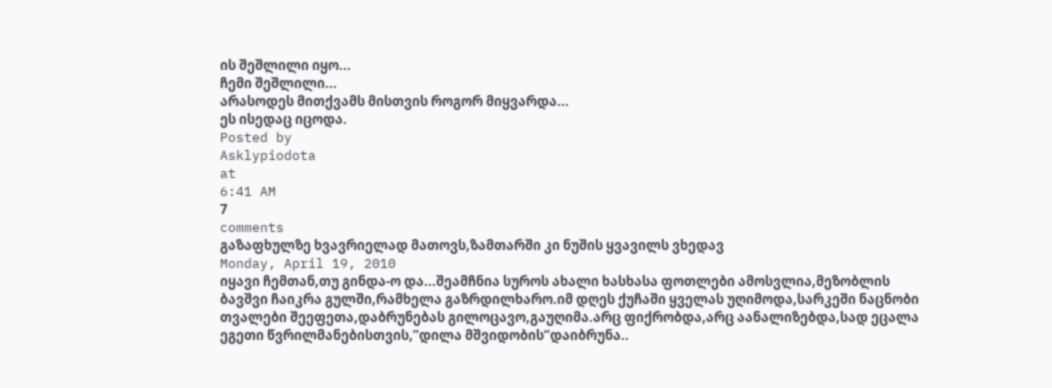ის შეშლილი იყო...
ჩემი შეშლილი...
არასოდეს მითქვამს მისთვის როგორ მიყვარდა...
ეს ისედაც იცოდა.
Posted by
Asklypiodota
at
6:41 AM
7
comments
გაზაფხულზე ხვავრიელად მათოვს,ზამთარში კი ნუშის ყვავილს ვხედავ
Monday, April 19, 2010
იყავი ჩემთან,თუ გინდა-ო და...შეამჩნია სუროს ახალი ხასხასა ფოთლები ამოსვლია,მეზობლის ბავშვი ჩაიკრა გულში,რამხელა გაზრდილხარო.იმ დღეს ქუჩაში ყველას უღიმოდა,სარკეში ნაცნობი თვალები შეეფეთა,დაბრუნებას გილოცავო,გაუღიმა.არც ფიქრობდა,არც აანალიზებდა,სად ეცალა ეგეთი წვრილმანებისთვის,”დილა მშვიდობის”დაიბრუნა..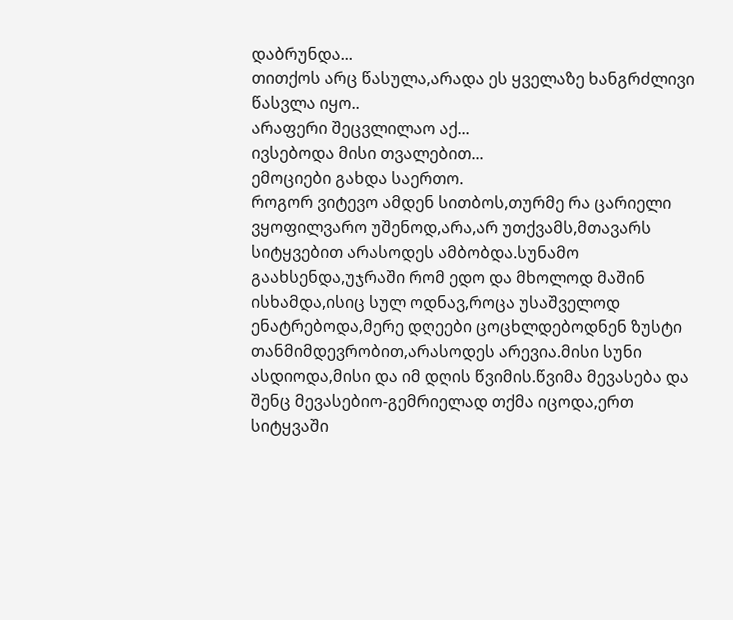დაბრუნდა...
თითქოს არც წასულა,არადა ეს ყველაზე ხანგრძლივი წასვლა იყო..
არაფერი შეცვლილაო აქ...
ივსებოდა მისი თვალებით...
ემოციები გახდა საერთო.
როგორ ვიტევო ამდენ სითბოს,თურმე რა ცარიელი ვყოფილვარო უშენოდ,არა,არ უთქვამს,მთავარს სიტყვებით არასოდეს ამბობდა.სუნამო გაახსენდა,უჯრაში რომ ედო და მხოლოდ მაშინ ისხამდა,ისიც სულ ოდნავ,როცა უსაშველოდ ენატრებოდა,მერე დღეები ცოცხლდებოდნენ ზუსტი თანმიმდევრობით,არასოდეს არევია.მისი სუნი ასდიოდა,მისი და იმ დღის წვიმის.წვიმა მევასება და შენც მევასებიო-გემრიელად თქმა იცოდა,ერთ სიტყვაში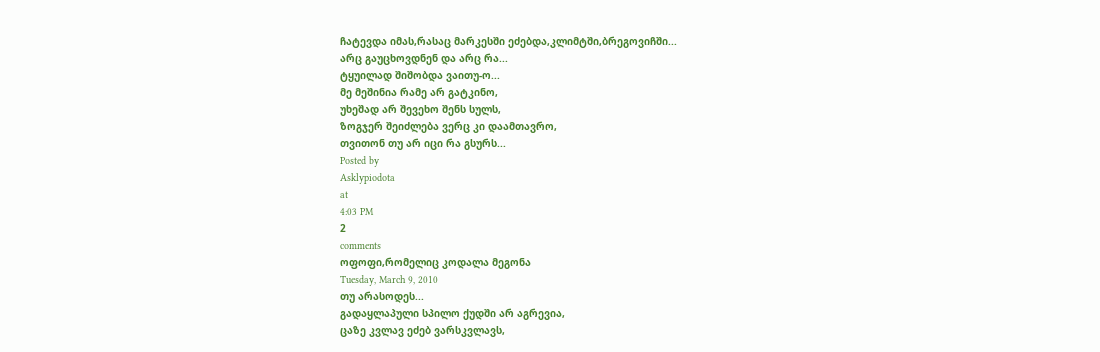ჩატევდა იმას,რასაც მარკესში ეძებდა,კლიმტში,ბრეგოვიჩში...
არც გაუცხოვდნენ და არც რა...
ტყუილად შიშობდა ვაითუ-ო...
მე მეშინია რამე არ გატკინო,
უხეშად არ შევეხო შენს სულს,
ზოგჯერ შეიძლება ვერც კი დაამთავრო,
თვითონ თუ არ იცი რა გსურს...
Posted by
Asklypiodota
at
4:03 PM
2
comments
ოფოფი,რომელიც კოდალა მეგონა
Tuesday, March 9, 2010
თუ არასოდეს...
გადაყლაპული სპილო ქუდში არ აგრევია,
ცაზე კვლავ ეძებ ვარსკვლავს,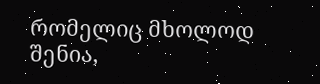რომელიც მხოლოდ შენია,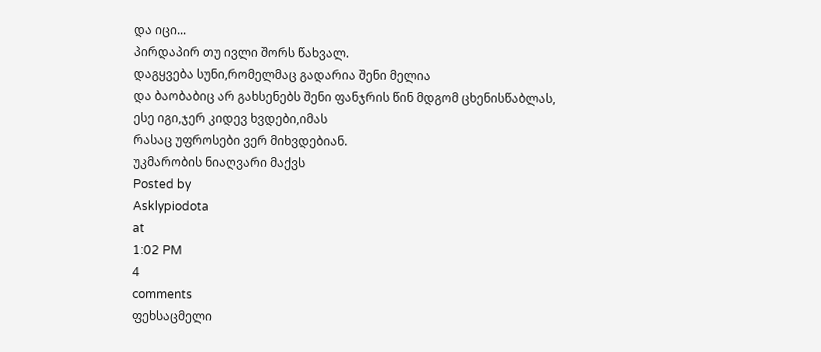და იცი...
პირდაპირ თუ ივლი შორს წახვალ.
დაგყვება სუნი,რომელმაც გადარია შენი მელია
და ბაობაბიც არ გახსენებს შენი ფანჯრის წინ მდგომ ცხენისწაბლას,
ესე იგი,ჯერ კიდევ ხვდები,იმას
რასაც უფროსები ვერ მიხვდებიან.
უკმარობის ნიაღვარი მაქვს
Posted by
Asklypiodota
at
1:02 PM
4
comments
ფეხსაცმელი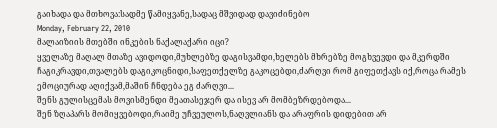გაიხადა და მთხოვა:სადმე წამიყვანე,სადაც მშვიდად დავიძინებო
Monday, February 22, 2010
მალაიზიის მთებში ინკების ნაქალაქარი იცი?
ყველაზე მაღალ მთაზე ავიდოდი,მუხლებზე დაგისვამდი,ხელებს მხრებზე მოგხვევდი და მკერდში ჩაგიკრავდი,თვალებს დაგიკოცნიდი,საფეთქელზე გაკოცებდი,ძარღვი რომ გიფეთქავს იქ,როცა რამეს ემოციურად აღიქვამ,მაშინ ჩნდება ეგ ძარღვი...
შენს გულისცემას მოვისმენდი მეათასეჯერ და ისევ არ მომბეზრდებოდა...
შენ ზღაპარს მომიყვებოდი,რაიმე უჩვეულოს,ნაღვლიანს და არაფრის დიდებით არ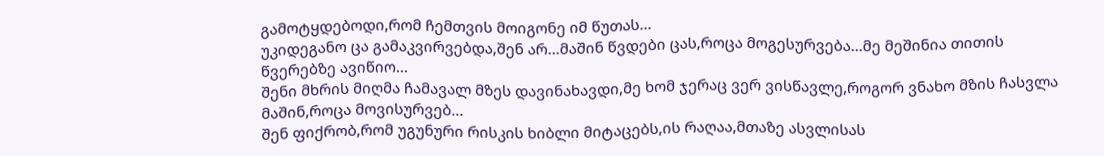გამოტყდებოდი,რომ ჩემთვის მოიგონე იმ წუთას...
უკიდეგანო ცა გამაკვირვებდა,შენ არ...მაშინ წვდები ცას,როცა მოგესურვება...მე მეშინია თითის წვერებზე ავიწიო...
შენი მხრის მიღმა ჩამავალ მზეს დავინახავდი,მე ხომ ჯერაც ვერ ვისწავლე,როგორ ვნახო მზის ჩასვლა მაშინ,როცა მოვისურვებ...
შენ ფიქრობ,რომ უგუნური რისკის ხიბლი მიტაცებს,ის რაღაა,მთაზე ასვლისას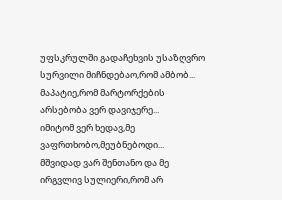უფსკრულში გადაჩეხვის უსაზღვრო სურვილი მიჩნდებაო,რომ ამბობ...
მაპატიე,რომ მარტორქების არსებობა ვერ დავიჯერე...
იმიტომ ვერ ხედავ,მე ვაფრთხობო,მეუბნებოდი...
მშვიდად ვარ შენთანო და მე ირგვლივ სულიერი,რომ არ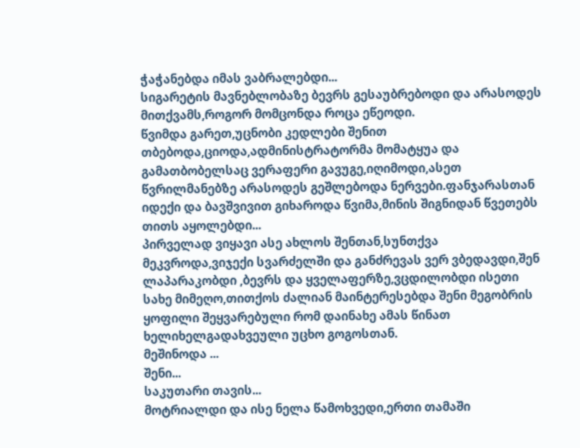ჭაჭანებდა იმას ვაბრალებდი...
სიგარეტის მავნებლობაზე ბევრს გესაუბრებოდი და არასოდეს მითქვამს,როგორ მომცონდა როცა ეწეოდი.
წვიმდა გარეთ,უცნობი კედლები შენით თბებოდა,ციოდა,ადმინისტრატორმა მომატყუა და გამათბობელსაც ვერაფერი გავუგე,იღიმოდი,ასეთ წვრილმანებზე არასოდეს გეშლებოდა ნერვები.ფანჯარასთან იდექი და ბავშვივით გიხაროდა წვიმა,მინის შიგნიდან წვეთებს თითს აყოლებდი...
პირველად ვიყავი ასე ახლოს შენთან,სუნთქვა მეკვროდა,ვიჯექი სვარძელში და განძრევას ვერ ვბედავდი,შენ ლაპარაკობდი ,ბევრს და ყველაფერზე,ვცდილობდი ისეთი სახე მიმეღო,თითქოს ძალიან მაინტერესებდა შენი მეგობრის ყოფილი შეყვარებული რომ დაინახე ამას წინათ ხელიხელგადახვეული უცხო გოგოსთან.
მეშინოდა ...
შენი...
საკუთარი თავის...
მოტრიალდი და ისე ნელა წამოხვედი,ერთი თამაში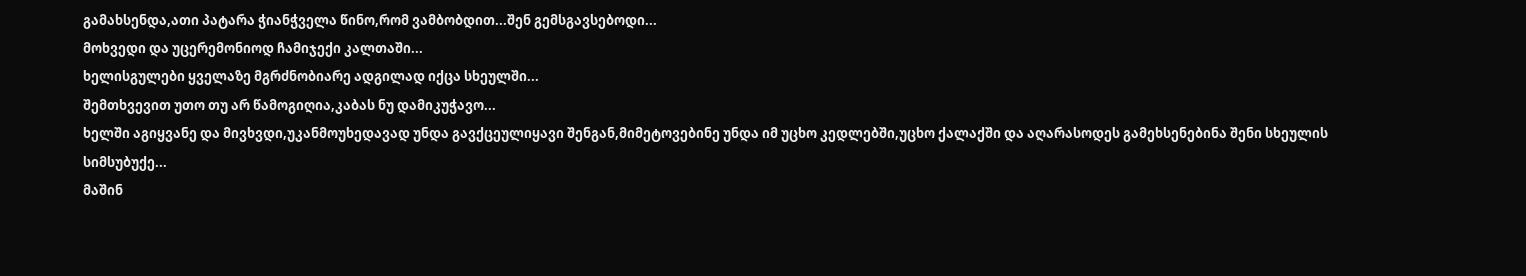გამახსენდა,ათი პატარა ჭიანჭველა წინო,რომ ვამბობდით...შენ გემსგავსებოდი...
მოხვედი და უცერემონიოდ ჩამიჯექი კალთაში...
ხელისგულები ყველაზე მგრძნობიარე ადგილად იქცა სხეულში...
შემთხვევით უთო თუ არ წამოგიღია,კაბას ნუ დამიკუჭავო...
ხელში აგიყვანე და მივხვდი,უკანმოუხედავად უნდა გავქცეულიყავი შენგან,მიმეტოვებინე უნდა იმ უცხო კედლებში,უცხო ქალაქში და აღარასოდეს გამეხსენებინა შენი სხეულის სიმსუბუქე...
მაშინ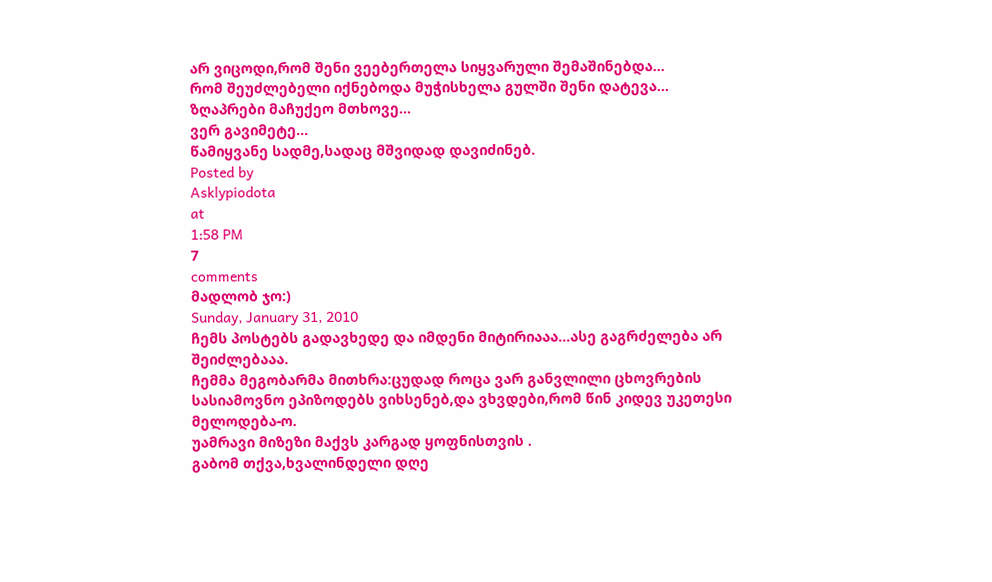არ ვიცოდი,რომ შენი ვეებერთელა სიყვარული შემაშინებდა...
რომ შეუძლებელი იქნებოდა მუჭისხელა გულში შენი დატევა...
ზღაპრები მაჩუქეო მთხოვე...
ვერ გავიმეტე...
წამიყვანე სადმე,სადაც მშვიდად დავიძინებ.
Posted by
Asklypiodota
at
1:58 PM
7
comments
მადლობ ჯო:)
Sunday, January 31, 2010
ჩემს პოსტებს გადავხედე და იმდენი მიტირიააა...ასე გაგრძელება არ შეიძლებააა.
ჩემმა მეგობარმა მითხრა:ცუდად როცა ვარ განვლილი ცხოვრების სასიამოვნო ეპიზოდებს ვიხსენებ,და ვხვდები,რომ წინ კიდევ უკეთესი მელოდება-ო.
უამრავი მიზეზი მაქვს კარგად ყოფნისთვის .
გაბომ თქვა,ხვალინდელი დღე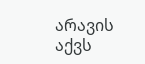არავის აქვს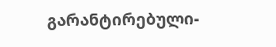გარანტირებული-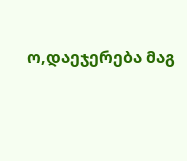ო,დაეჯერება მაგ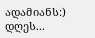ადამიანს:)
დღეს...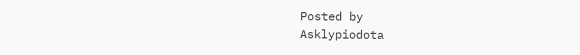Posted by
Asklypiodota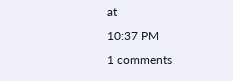at
10:37 PM
1 comments